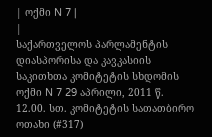| ოქმი N 7 |
|
საქართველოს პარლამენტის დიასპორისა და კავკასიის საკითხთა კომიტეტის სხდომის
ოქმი N 7 29 აპრილი, 2011 წ. 12.00. სთ. კომიტეტის სათათბირო ოთახი (#317)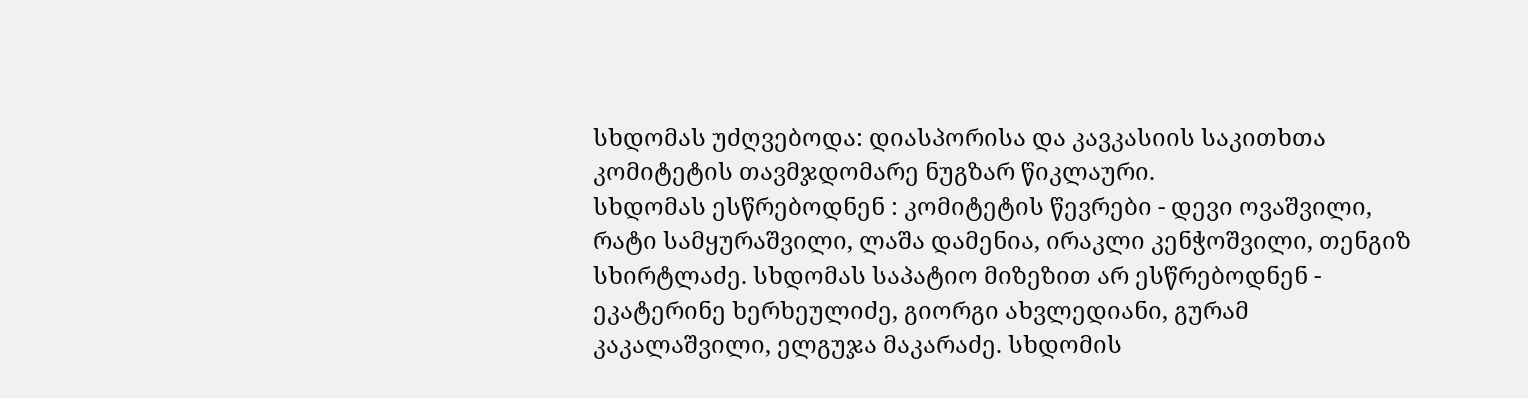სხდომას უძღვებოდა: დიასპორისა და კავკასიის საკითხთა კომიტეტის თავმჯდომარე ნუგზარ წიკლაური.
სხდომას ესწრებოდნენ : კომიტეტის წევრები - დევი ოვაშვილი, რატი სამყურაშვილი, ლაშა დამენია, ირაკლი კენჭოშვილი, თენგიზ სხირტლაძე. სხდომას საპატიო მიზეზით არ ესწრებოდნენ - ეკატერინე ხერხეულიძე, გიორგი ახვლედიანი, გურამ კაკალაშვილი, ელგუჯა მაკარაძე. სხდომის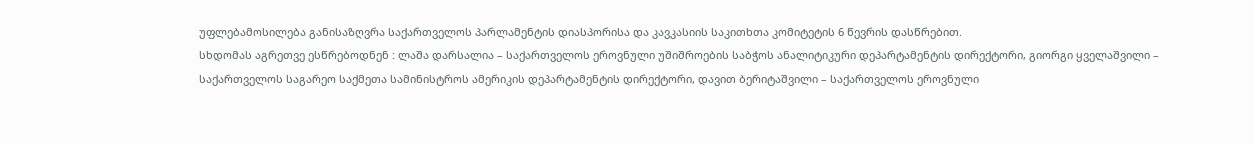უფლებამოსილება განისაზღვრა საქართველოს პარლამენტის დიასპორისა და კავკასიის საკითხთა კომიტეტის 6 წევრის დასწრებით.
სხდომას აგრეთვე ესწრებოდნენ : ლაშა დარსალია – საქართველოს ეროვნული უშიშროების საბჭოს ანალიტიკური დეპარტამენტის დირექტორი, გიორგი ყველაშვილი – საქართველოს საგარეო საქმეთა სამინისტროს ამერიკის დეპარტამენტის დირექტორი, დავით ბერიტაშვილი – საქართველოს ეროვნული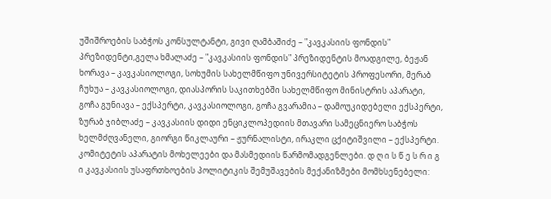უშიშროების საბჭოს კონსულტანტი, გივი ღამბაშიძე – "კავკასიის ფონდის" პრეზიდენტი,გელა ხმალაძე – "კავკასიის ფონდის" პრეზიდენტის მოადგილე, ბეჟან ხორავა – კავკასიოლოგი, სოხუმის სახელმწიფო უნივერსიტეტის პროფესორი, მერაბ ჩუხუა – კავკასიოლოგი, დიასპორის საკითხებში სახელმწიფო მინისტრის აპარატი, გოჩა გუნიავა – ექსპერტი, კავკასიოლოგი, გოჩა გვარამია – დამოუკიდებელი ექსპერტი, ზურაბ ჯიბლაძე – კავკასიის დიდი ენციკლოპედიის მთავარი სამეცნიერო საბჭოს ხელმძღვანელი, გიორგი წიკლაური – ჟურნალისტი, ირაკლი ცქიტიშვილი – ექსპერტი.
კომიტეტის აპარატის მოხელეები და მასმედიის წარმომადგენლები. დ ღ ი ს წ ე ს რ ი გ ი კავკასიის უსაფრთხოების პოლიტიკის შემუშავების მექანიზმები მომხსენებელი: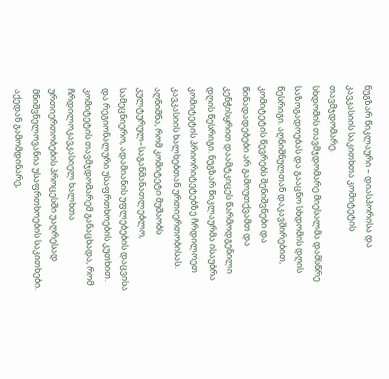ნუგზარ წიკლაური – დიასპორისა და კავკასიის საკითხთა კომიტეტის თავმჯდომარე.
სხდომის თავმჯდომარე მიესალმა დამსწრე საზოგადოებას და გააცნო სხდომის დღის წესრიგი. აღნიშნულთან დაკავშირებით, კომიტეტის წევრებს შენიშვნები და წინადადებები არ გამოუთქვამთ და კენჭისყრით დაამტკიცეს წარმოდგენილი დღის წესრიგი. ნუგზარ წიკლაურმა ისაუბრა კომიტეტის პრიორიტეტებზე ჩრდილოეთ კავკასიის ხალხებთან ურთიერთობისას. აღნიშნა, რომ კომიტეტი მუშაობს კულტურულ–საგანმანათლებლო, სამეცნიერო, ადამიანის უფლებების დაცვისა და რეგიონალური უსაფრთხოების კუთხით. კომიტეტის თავმჯდომარემ განაცხადა, რომ ჩრდილოკავკასიელ ხალხთა ურთიერთობების პროცესში უაღრესად მნიშვნელოვანია უსაფრთხოების საკითხები. აქედან გამომდინარე,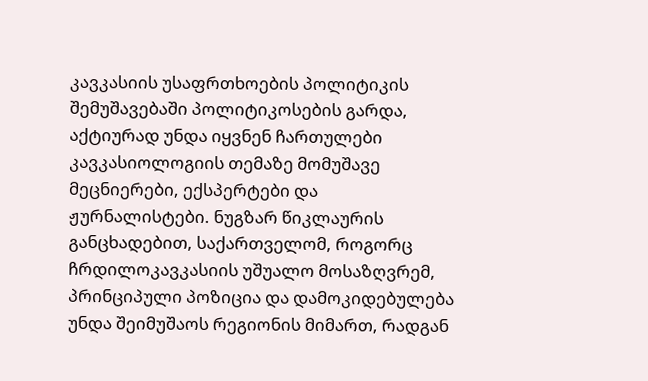კავკასიის უსაფრთხოების პოლიტიკის შემუშავებაში პოლიტიკოსების გარდა, აქტიურად უნდა იყვნენ ჩართულები კავკასიოლოგიის თემაზე მომუშავე მეცნიერები, ექსპერტები და ჟურნალისტები. ნუგზარ წიკლაურის განცხადებით, საქართველომ, როგორც ჩრდილოკავკასიის უშუალო მოსაზღვრემ, პრინციპული პოზიცია და დამოკიდებულება უნდა შეიმუშაოს რეგიონის მიმართ, რადგან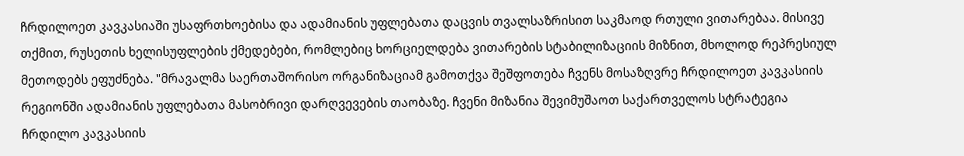ჩრდილოეთ კავკასიაში უსაფრთხოებისა და ადამიანის უფლებათა დაცვის თვალსაზრისით საკმაოდ რთული ვითარებაა. მისივე თქმით, რუსეთის ხელისუფლების ქმედებები, რომლებიც ხორციელდება ვითარების სტაბილიზაციის მიზნით, მხოლოდ რეპრესიულ მეთოდებს ეფუძნება. "მრავალმა საერთაშორისო ორგანიზაციამ გამოთქვა შეშფოთება ჩვენს მოსაზღვრე ჩრდილოეთ კავკასიის რეგიონში ადამიანის უფლებათა მასობრივი დარღვევების თაობაზე. ჩვენი მიზანია შევიმუშაოთ საქართველოს სტრატეგია ჩრდილო კავკასიის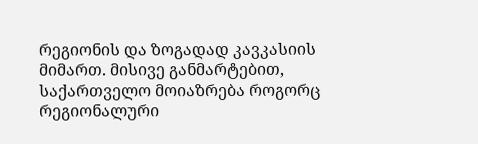რეგიონის და ზოგადად კავკასიის მიმართ. მისივე განმარტებით, საქართველო მოიაზრება როგორც რეგიონალური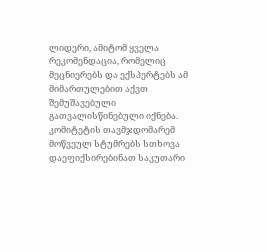ლიდერი, ამიტომ ყველა რეკომენდაცია, რომელიც მეცნიერებს და ექსპერტებს ამ მიმართულებით აქვთ შემუშავებული გათვალისწინებული იქნება. კომიტეტის თავმჯდომარემ მოწვეულ სტუმრებს სთხოვა დაეფიქსირებინათ საკუთარი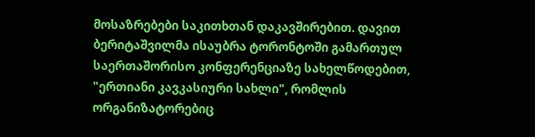მოსაზრებები საკითხთან დაკავშირებით. დავით ბერიტაშვილმა ისაუბრა ტორონტოში გამართულ საერთაშორისო კონფერენციაზე სახელწოდებით, "ერთიანი კავკასიური სახლი", რომლის ორგანიზატორებიც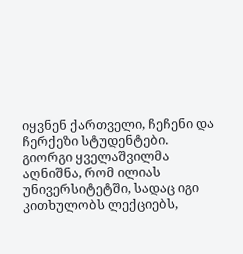იყვნენ ქართველი, ჩეჩენი და ჩერქეზი სტუდენტები. გიორგი ყველაშვილმა აღნიშნა, რომ ილიას უნივერსიტეტში, სადაც იგი კითხულობს ლექციებს,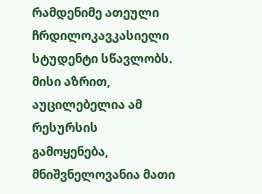რამდენიმე ათეული ჩრდილოკავკასიელი სტუდენტი სწავლობს. მისი აზრით, აუცილებელია ამ რესურსის გამოყენება, მნიშვნელოვანია მათი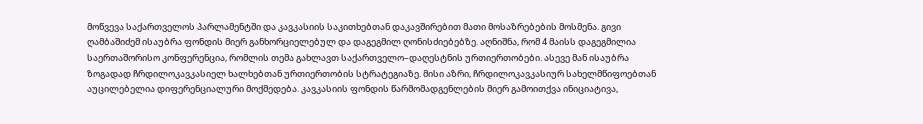მოწვევა საქართველოს პარლამენტში და კავკასიის საკითხებთან დაკავშირებით მათი მოსაზრებების მოსმენა. გივი ღამბაშიძემ ისაუბრა ფონდის მიერ განხორციელებულ და დაგეგმილ ღონისძიებებზე. აღნიშნა, რომ 4 მაისს დაგეგმილია საერთაშორისო კონფერენცია, რომლის თემა გახლავთ საქართველო–დაღესტნის ურთიერთობები. ასევე მან ისაუბრა ზოგადად ჩრდილოკავკასიელ ხალხებთან ურთიერთობის სტრატეგიაზე. მისი აზრი, ჩრდილოკავკასიურ სახელმწიფოებთან აუცილებელია დიფერენციალური მოქმედება. კავკასიის ფონდის წარმომადგენლების მიერ გამოითქვა ინიციატივა,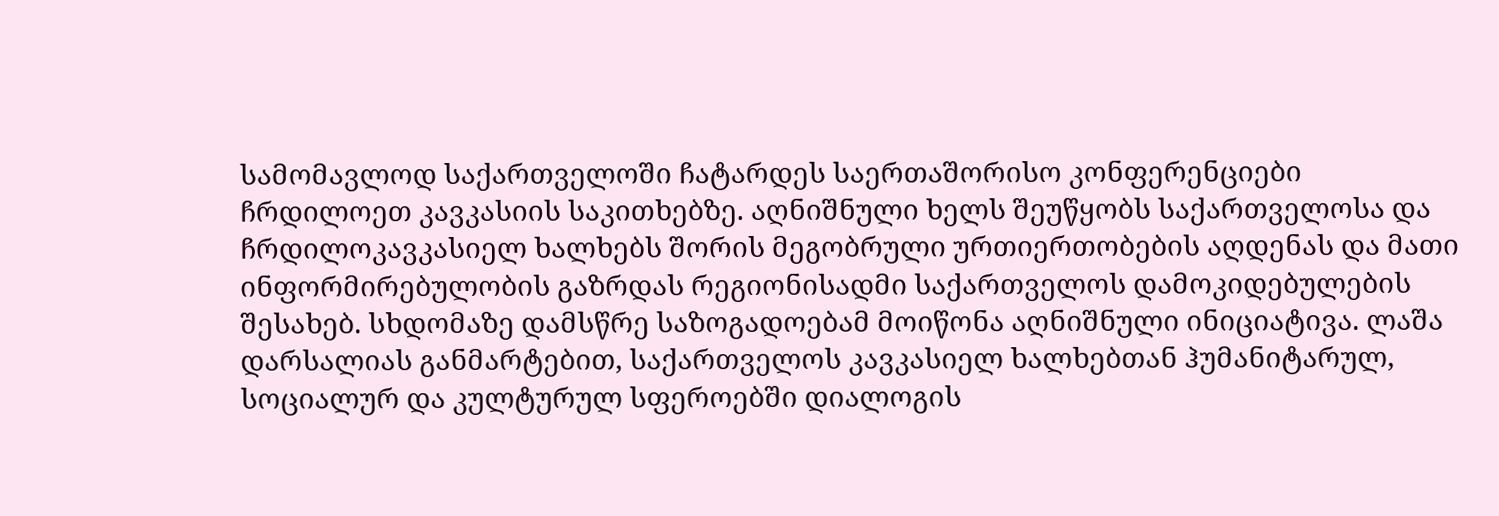სამომავლოდ საქართველოში ჩატარდეს საერთაშორისო კონფერენციები ჩრდილოეთ კავკასიის საკითხებზე. აღნიშნული ხელს შეუწყობს საქართველოსა და ჩრდილოკავკასიელ ხალხებს შორის მეგობრული ურთიერთობების აღდენას და მათი ინფორმირებულობის გაზრდას რეგიონისადმი საქართველოს დამოკიდებულების შესახებ. სხდომაზე დამსწრე საზოგადოებამ მოიწონა აღნიშნული ინიციატივა. ლაშა დარსალიას განმარტებით, საქართველოს კავკასიელ ხალხებთან ჰუმანიტარულ, სოციალურ და კულტურულ სფეროებში დიალოგის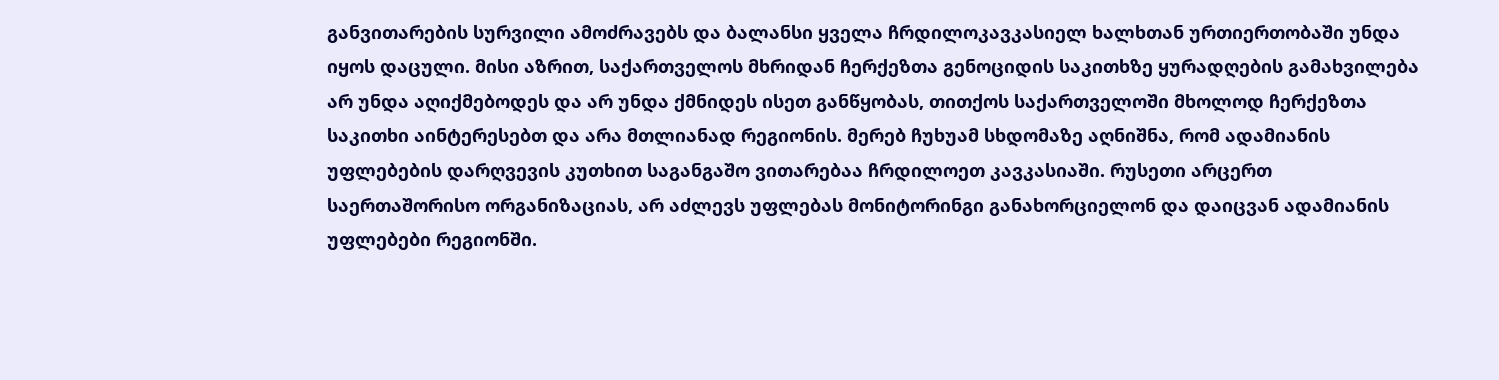განვითარების სურვილი ამოძრავებს და ბალანსი ყველა ჩრდილოკავკასიელ ხალხთან ურთიერთობაში უნდა იყოს დაცული. მისი აზრით, საქართველოს მხრიდან ჩერქეზთა გენოციდის საკითხზე ყურადღების გამახვილება არ უნდა აღიქმებოდეს და არ უნდა ქმნიდეს ისეთ განწყობას, თითქოს საქართველოში მხოლოდ ჩერქეზთა საკითხი აინტერესებთ და არა მთლიანად რეგიონის. მერებ ჩუხუამ სხდომაზე აღნიშნა, რომ ადამიანის უფლებების დარღვევის კუთხით საგანგაშო ვითარებაა ჩრდილოეთ კავკასიაში. რუსეთი არცერთ საერთაშორისო ორგანიზაციას, არ აძლევს უფლებას მონიტორინგი განახორციელონ და დაიცვან ადამიანის უფლებები რეგიონში.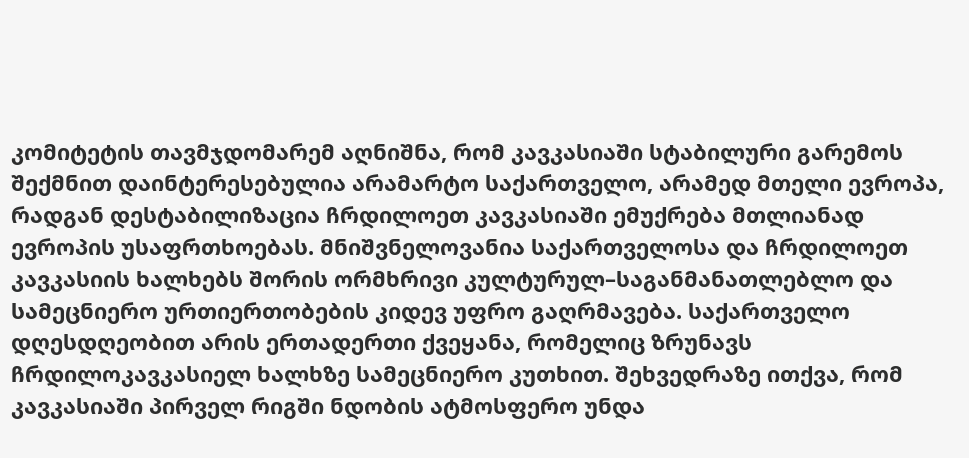კომიტეტის თავმჯდომარემ აღნიშნა, რომ კავკასიაში სტაბილური გარემოს შექმნით დაინტერესებულია არამარტო საქართველო, არამედ მთელი ევროპა, რადგან დესტაბილიზაცია ჩრდილოეთ კავკასიაში ემუქრება მთლიანად ევროპის უსაფრთხოებას. მნიშვნელოვანია საქართველოსა და ჩრდილოეთ კავკასიის ხალხებს შორის ორმხრივი კულტურულ–საგანმანათლებლო და სამეცნიერო ურთიერთობების კიდევ უფრო გაღრმავება. საქართველო დღესდღეობით არის ერთადერთი ქვეყანა, რომელიც ზრუნავს ჩრდილოკავკასიელ ხალხზე სამეცნიერო კუთხით. შეხვედრაზე ითქვა, რომ კავკასიაში პირველ რიგში ნდობის ატმოსფერო უნდა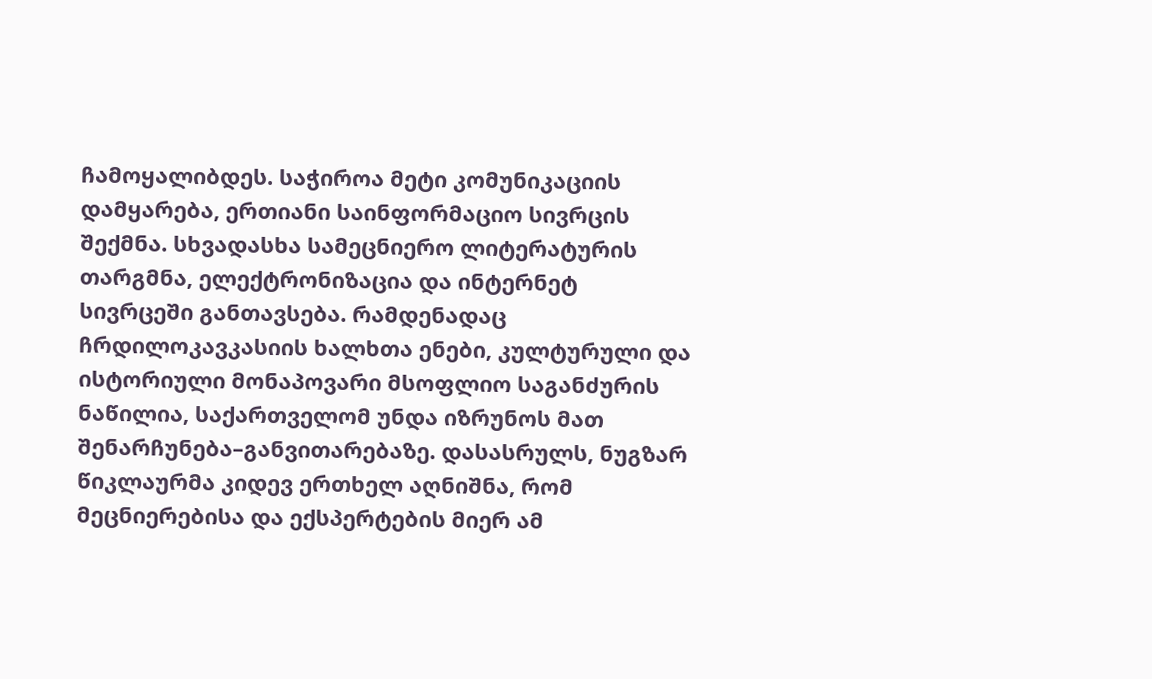ჩამოყალიბდეს. საჭიროა მეტი კომუნიკაციის დამყარება, ერთიანი საინფორმაციო სივრცის შექმნა. სხვადასხა სამეცნიერო ლიტერატურის თარგმნა, ელექტრონიზაცია და ინტერნეტ სივრცეში განთავსება. რამდენადაც ჩრდილოკავკასიის ხალხთა ენები, კულტურული და ისტორიული მონაპოვარი მსოფლიო საგანძურის ნაწილია, საქართველომ უნდა იზრუნოს მათ შენარჩუნება–განვითარებაზე. დასასრულს, ნუგზარ წიკლაურმა კიდევ ერთხელ აღნიშნა, რომ მეცნიერებისა და ექსპერტების მიერ ამ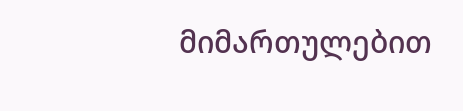მიმართულებით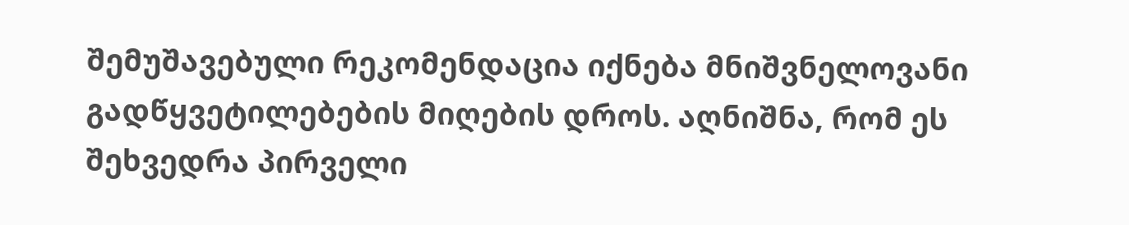შემუშავებული რეკომენდაცია იქნება მნიშვნელოვანი გადწყვეტილებების მიღების დროს. აღნიშნა, რომ ეს შეხვედრა პირველი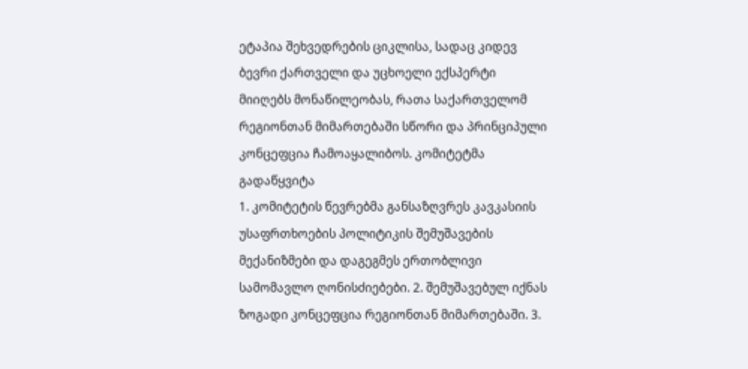ეტაპია შეხვედრების ციკლისა, სადაც კიდევ ბევრი ქართველი და უცხოელი ექსპერტი მიიღებს მონაწილეობას, რათა საქართველომ რეგიონთან მიმართებაში სწორი და პრინციპული კონცეფცია ჩამოაყალიბოს. კომიტეტმა გადაწყვიტა
1. კომიტეტის წევრებმა განსაზღვრეს კავკასიის უსაფრთხოების პოლიტიკის შემუშავების მექანიზმები და დაგეგმეს ერთობლივი სამომავლო ღონისძიებები. 2. შემუშავებულ იქნას ზოგადი კონცეფცია რეგიონთან მიმართებაში. 3.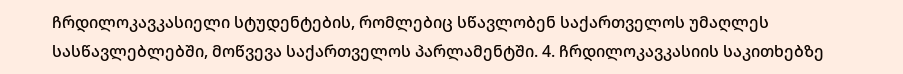ჩრდილოკავკასიელი სტუდენტების, რომლებიც სწავლობენ საქართველოს უმაღლეს სასწავლებლებში, მოწვევა საქართველოს პარლამენტში. 4. ჩრდილოკავკასიის საკითხებზე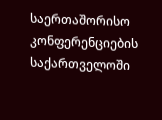საერთაშორისო კონფერენციების საქართველოში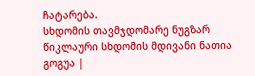ჩატარება.
სხდომის თავმჯდომარე ნუგზარ წიკლაური სხდომის მდივანი ნათია გოგუა |